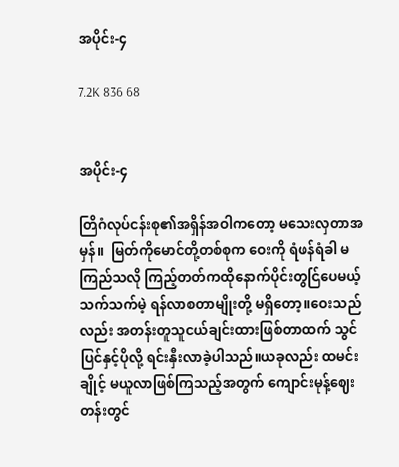အပိုင်း-၄

7.2K 836 68


အပိုင်း-၄

တြိဂံလုပ်ငန်းစု၏အရှိန်အဝါကတော့ မသေးလှတာအမှန်။  မြတ်ကိုမောင်တို့တစ်စုက ဝေးကို ရံဖန်ရံခါ မကြည်သလို ကြည့်တတ်ကထိုနောက်ပိုင်းတွင်ြပေမယ့် သက်သက်မဲ့ ရန်လာစတာမျိုးတို့ မရှိတော့။ဝေးသည်လည်း အတန်းတူသူငယ်ချင်းထားဖြစ်တာထက် သွင်ပြင်နှင့်ပိုလို့ ရင်းနှီးလာခဲ့ပါသည်။ယခုလည်း ထမင်းချိုင့် မယူလာဖြစ်ကြသည့်အတွက် ကျောင်းမုန့်ဈေးတန်းတွင်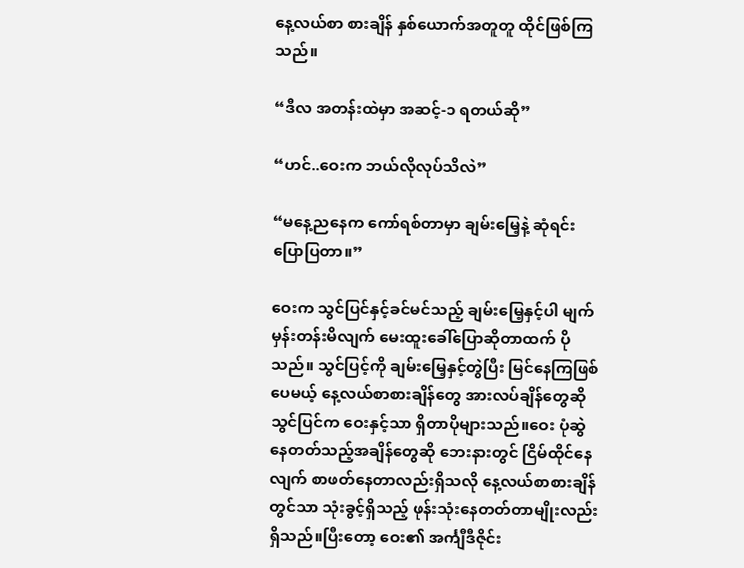နေ့လယ်စာ စားချိန် နှစ်ယောက်အတူတူ ထိုင်ဖြစ်ကြသည်။

“ဒီလ အတန်းထဲမှာ အဆင့်-၁ ရတယ်ဆို”

“ဟင်..ဝေးက ဘယ်လိုလုပ်သိလဲ”

“မနေ့ညနေက ကော်ရစ်တာမှာ ချမ်းမြေ့နဲ့ ဆုံရင်း ပြောပြတာ။”

ဝေးက သွင်ပြင်နှင့်ခင်မင်သည့် ချမ်းမြေ့နှင့်ပါ မျက်မှန်းတန်းမိလျက် မေးထူးခေါ်ပြောဆိုတာထက် ပိုသည်။ သွင်ပြင့်ကို ချမ်းမြေ့နှင့်တွဲပြီး မြင်နေကြဖြစ်ပေမယ့် နေ့လယ်စာစားချိန်တွေ အားလပ်ချိန်တွေဆို သွင်ပြင်က ဝေးနှင့်သာ ရှိတာပိုများသည်။ဝေး ပုံဆွဲနေတတ်သည့်အချိန်တွေဆို ဘေးနားတွင် ငြိမ်ထိုင်နေလျက် စာဖတ်နေတာလည်းရှိသလို နေ့လယ်စာစားချိန်တွင်သာ သုံးခွင့်ရှိသည့် ဖုန်းသုံးနေတတ်တာမျိုးလည်းရှိသည်။ပြီးတော့ ဝေး၏ အင်္ကျီဒီဇိုင်း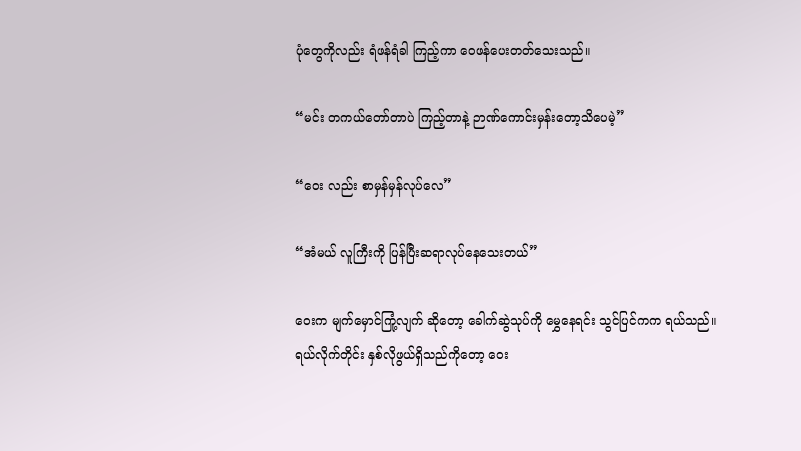ပုံတွေကိုလည်း ရံဖန်ရံခါ ကြည့်ကာ ဝေဖန်ပေးတတ်သေးသည်။

“မင်း တကယ်တော်တာပဲ ကြည့်တာနဲ့ ဉာဏ်ကောင်းမှန်းတော့သိပေမဲ့”

“ဝေး လည်း စာမှန်မှန်လုပ်လေ”

“အံမယ် လူကြီးကို ပြန်ပြီးဆရာလုပ်နေသေးတယ်”

ဝေးက မျက်မှောင်ကြုံ့လျက် ဆိုတော့ ခေါက်ဆွဲသုပ်ကို မွှေနေရင်း သွင်ပြင်ကက ရယ်သည်။ရယ်လိုက်တိုင်း နှစ်လိုဖွယ်ရှိသည်ကိုတော့ ဝေး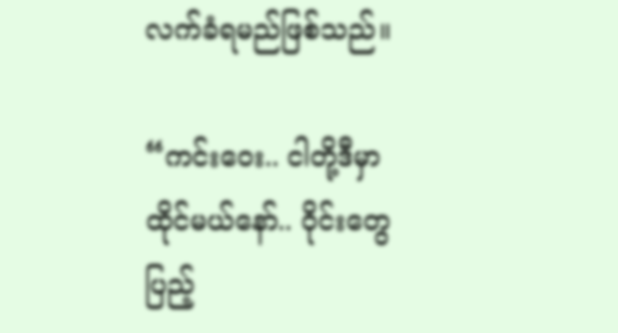လက်ခံရမည်ဖြစ်သည်။

“ကင်းဝေး.. ငါတို့ဒီမှာ ထိုင်မယ်နော်.. ဝိုင်းတွေ ပြည့်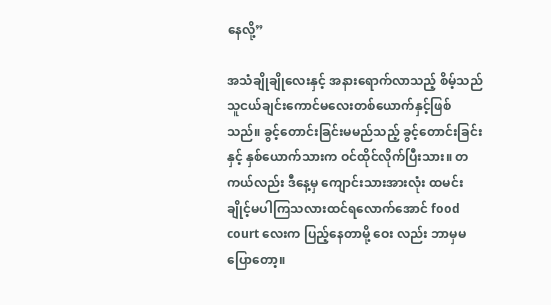နေလို့”

အသံချိုချိုလေးနှင့် အနားရောက်လာသည့် စိမ့်သည် သူငယ်ချင်းကောင်မလေးတစ်ယောက်နှင့်ဖြစ်သည်။ ခွင့်တောင်းခြင်းမမည်သည့် ခွင့်တောင်းခြင်းနှင့် နှစ်ယောက်သားက ဝင်ထိုင်လိုက်ပြီးသား။ တကယ်လည်း ဒီနေ့မှ ကျောင်းသားအားလုံး ထမင်းချိုင့်မပါကြသလားထင်ရလောက်အောင် food court လေးက ပြည့်နေတာမို့ ဝေး လည်း ဘာမှမပြောတော့။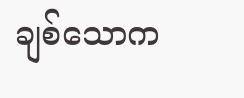ချစ်သောက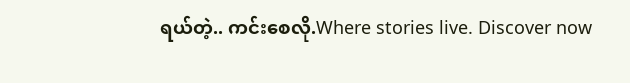ရယ်တဲ့.. ကင်းစေလို.Where stories live. Discover now